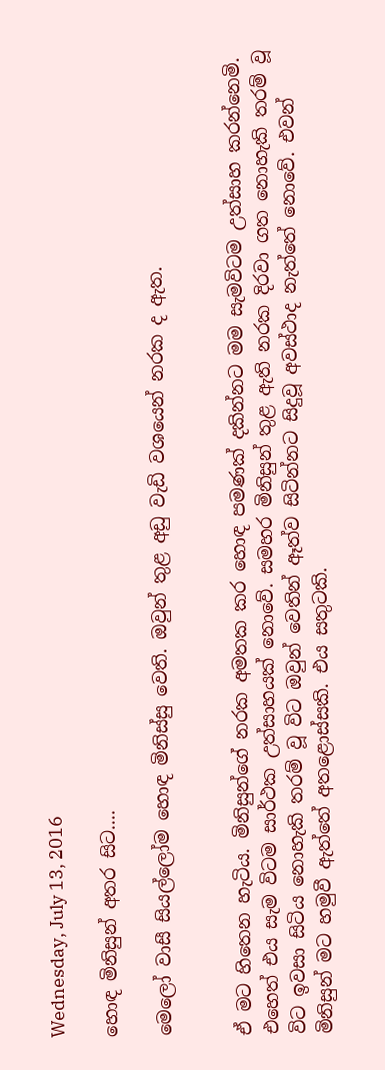Wednesday, July 13, 2016

හොඳ මිනිසුන් අතර සිට....

මෙලෝ වාසී සියල්ලෝම හොඳ මිනිස්සු වෙති. ඔවුන් තුළ අඩු වැඩි වශයෙන් නරක ද ඇත.


ඒ මට හිතෙන හැටිය. මිනිසුන්ගේ නරක අමතක කර හොඳ පමණක් දකින්නට මම සැමවිටම උත්සාහ කරන්නෙමි. එහෙත් එය සැම විටම සාර්ථක උත්සාහයක් නොවේ. සමහර මිනිසුන් තුළ ඇති නරක දිරවා ගත නොහැකි තරම් වූ විට ඉවසා සිටිය නොහැකි තරම් වූ විට ඔවුන් වෙතින් ඈත්ව සිටින්නට සිදුවූ අවස්ථාද නැත්තේ නොවේ. එවන් මිනිසුන් මට හමුවී ඇත්තේ අතළොස්සකි. එය සතුටකි.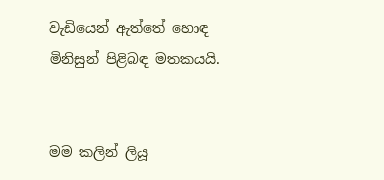වැඩියෙන් ඇත්තේ හොඳ මිනිසුන් පිළිබඳ මතකයයි.


මම කලින් ලියූ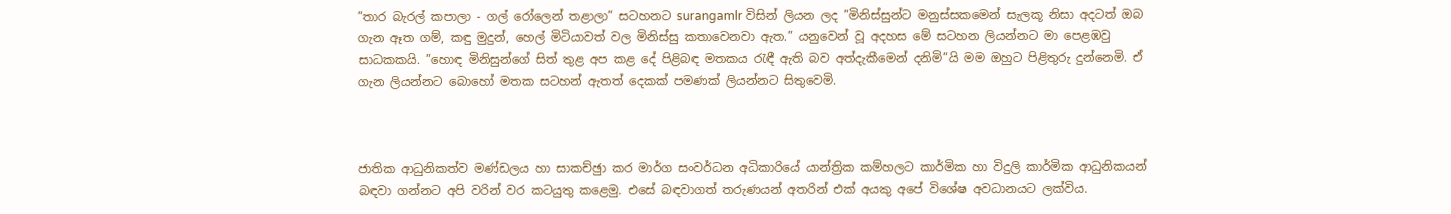”තාර බැරල් කපාලා - ගල් රෝලෙන් තළාලා” සටහනට surangamlr විසින් ලියන ලද ”මිනිස්සුන්ට මනුස්සකමෙන් සැලකූ නිසා අදටත් ඔබ ගැන ඈත ගම්, කඳු මුදුන්, හෙල් මිටියාවත් වල මිනිස්සු කතාවෙනවා ඇත.” යනුවෙන් වූ අදහස මේ සටහන ලියන්නට මා පෙළඹවු සාධකකයි. ”හොඳ මිනිසුන්ගේ සිත් තුළ අප කළ දේ පිළිබඳ මතකය රැඳී ඇති බව අත්දැකීමෙන් දනිමි”යි මම ඔහුට පිළිතුරු දුන්නෙමි. ඒ ගැන ලියන්නට බොහෝ මතක සටහන් ඇතත් දෙකක් පමණක් ලියන්නට සිතුවෙමි.



ජාතික ආධුනිකත්ව මණ්ඩලය හා සාකච්ඡුා කර මාර්ග සංවර්ධන අධිකාරියේ යාන්ත්‍රික කම්හලට කාර්මික හා විදුලි කාර්මික ආධුනිකයන් බඳවා ගන්නට අපි වරින් වර කටයුතු කළෙමු. එසේ බඳවාගත් තරුණයන් අතරින් එක් අයකු අපේ විශේෂ අවධානයට ලක්විය.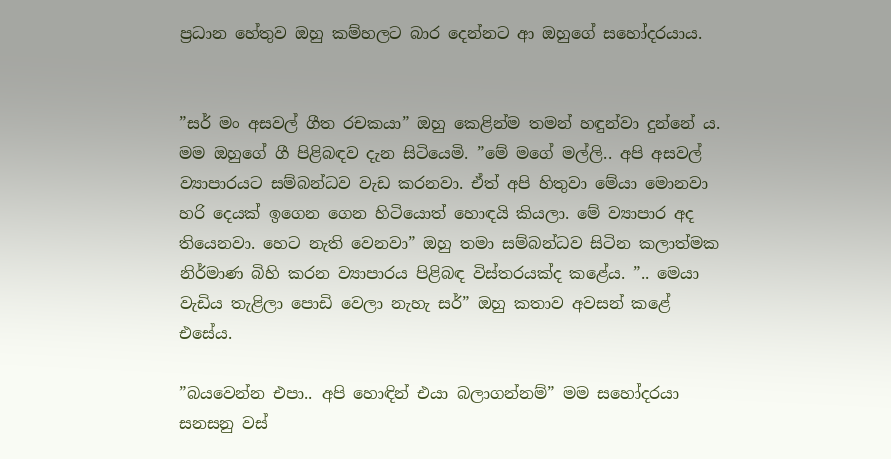ප්‍රධාන හේතුව ඔහු කම්හලට බාර දෙන්නට ආ ඔහුගේ සහෝදරයාය.


”සර් මං අසවල් ගීත රචකයා” ඔහු කෙළින්ම තමන් හඳුන්වා දුන්නේ ය. මම ඔහුගේ ගී පිළිබඳව දැන සිටියෙමි. ”මේ මගේ මල්ලි.. අපි අසවල් ව්‍යාපාරයට සම්බන්ධව වැඩ කරනවා. ඒත් අපි හිතුවා මේයා මොනවා හරි දෙයක් ඉගෙන ගෙන හිටියොත් හොඳයි කියලා. මේ ව්‍යාපාර අද තියෙනවා. හෙට නැති වෙනවා” ඔහු තමා සම්බන්ධව සිටින කලාත්මක නිර්මාණ බිහි කරන ව්‍යාපාරය පිළිබඳ විස්තරයක්ද කළේය. ”.. මෙයා වැඩිය තැළිලා පොඩි වෙලා නැහැ සර්” ඔහු කතාව අවසන් කළේ එසේය.

”බයවෙන්න එපා.. අපි හොඳින් එයා බලාගන්නම්” මම සහෝදරයා සනසනු වස්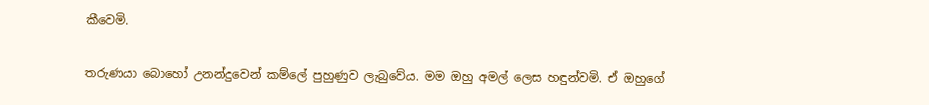කීවෙමි.

තරුණයා බොහෝ උනන්දුවෙන් කම්ලේ පුහුණුව ලැබුවේය. මම ඔහු අමල් ලෙස හඳුන්වමි. ඒ ඔහුගේ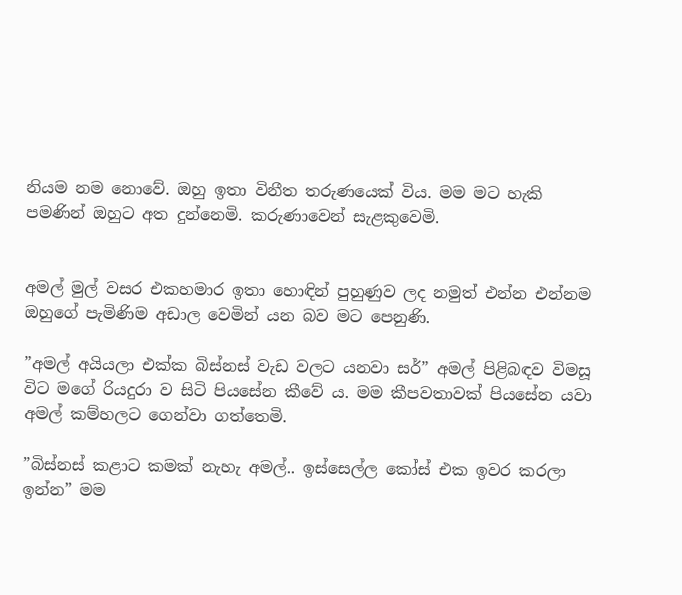නියම නම නොවේ. ඔහු ඉතා විනීත තරුණයෙක් විය. මම මට හැකි පමණින් ඔහුට අත දුන්නෙමි. කරුණාවෙන් සැළකුවෙමි.


අමල් මුල් වසර එකහමාර ඉතා හොඳින් පුහුණුව ලද නමුත් එන්න එන්නම ඔහුගේ පැමිණිම අඩාල වෙමින් යන බව මට පෙනුණි.

”අමල් අයියලා එක්ක බිස්නස් වැඩ වලට යනවා සර්” අමල් පිළිබඳව විමසූ විට මගේ රියදුරා ව සිටි පියසේන කීවේ ය. මම කීපවතාවක් පියසේන යවා අමල් කම්හලට ගෙන්වා ගත්තෙමි.

”බිස්නස් කළාට කමක් නැහැ අමල්.. ඉස්සෙල්ල කෝස් එක ඉවර කරලා ඉන්න” මම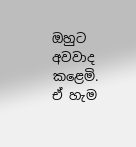ඔහුට අවවාද කළෙමි. ඒ හැම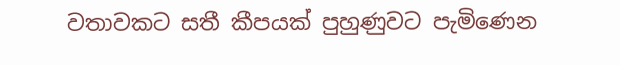වතාවකට සතී කීපයක් පුහුණුවට පැමිණෙන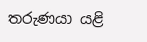තරුණයා යළි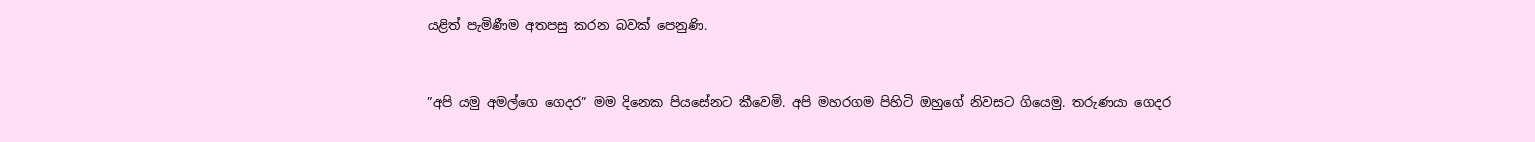යළිත් පැමිණීම අතපසු කරන බවක් පෙනුණි.


”අපි යමු අමල්ගෙ ගෙදර” මම දිනෙක පියසේනට කීවෙමි. අපි මහරගම පිහිටි ඔහුගේ නිවසට ගියෙමු. තරුණයා ගෙදර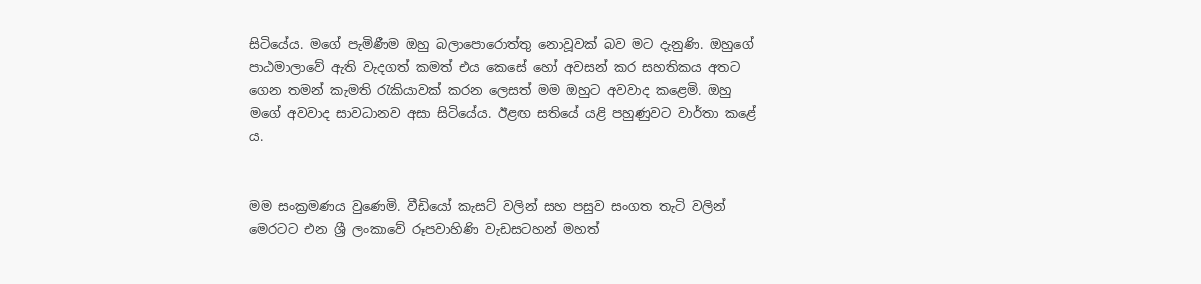සිටියේය. මගේ පැමිණීම ඔහු බලාපොරොත්තු නොවූවක් බව මට දැනුණි. ඔහුගේ පාඨමාලාවේ ඇති වැදගත් කමත් එය කෙසේ හෝ අවසන් කර සහතිකය අතට ගෙන තමන් කැමති රැකියාවක් කරන ලෙසත් මම ඔහුට අවවාද කළෙමි. ඔහු මගේ අවවාද සාවධානව අසා සිටියේය. ඊළඟ සතියේ යළි පහුණුවට වාර්තා කළේ ය.


මම සංක්‍රමණය වුණෙමි. වීඩියෝ කැසට් වලින් සහ පසුව සංගත තැටි වලින් මෙරටට එන ශ්‍රී ලංකාවේ රූපවාහිණි වැඩසටහන් මහත්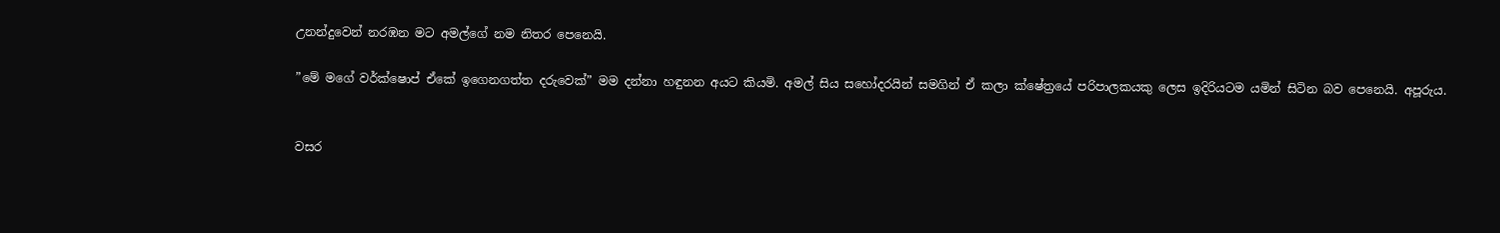උනන්දුවෙන් නරඹන මට අමල්ගේ නම නිතර පෙනෙයි.

”මේ මගේ වර්ක්ෂොප් ඒකේ ඉගෙනගත්ත දරුවෙක්” මම දන්නා හඳුනන අයට කියමි. අමල් සිය සහෝදරයින් සමගින් ඒ කලා ක්ෂේත්‍රයේ පරිපාලකයකු ලෙස ඉදිරියටම යමින් සිටින බව පෙනෙයි. අපූරුය.


වසර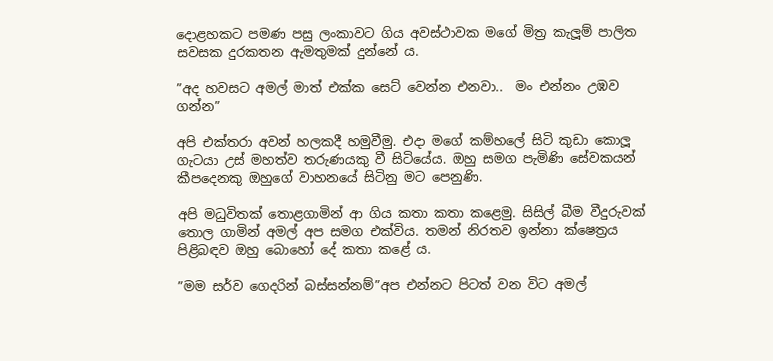දොළහකට පමණ පසු ලංකාවට ගිය අවස්ථාවක මගේ මිත්‍ර කැලූම් පාලිත සවසක දුරකතන ඇමතුමක් දුන්නේ ය.

”අද හවසට අමල් මාත් එක්ක සෙට් වෙන්න එනවා..  මං එන්නං උඹව ගන්න”

අපි එක්තරා අවන් හලකදී හමුවීමු. එදා මගේ කම්හලේ සිටි කුඩා කොලූ ගැටයා උස් මහත්ව තරුණයකු වී සිටියේය. ඔහු සමග පැමිණි සේවකයන් කීපදෙනකු ඔහුගේ වාහනයේ සිටිනු මට පෙනුණි.

අපි මධුවිතක් තොළගාමින් ආ ගිය කතා කතා කළෙමු. සිසිල් බීම වීදුරුවක් තොල ගාමින් අමල් අප සමග එක්විය. තමන් නිරතව ඉන්නා ක්ෂෙත්‍රය පිළිබඳව ඔහු බොහෝ දේ කතා කළේ ය.

”මම සර්ව ගෙදරින් බස්සන්නම්”අප එන්නට පිටත් වන විට අමල්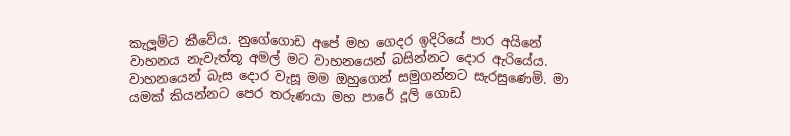කැලූම්ට කීවේය. නුගේගොඩ අපේ මහ ගෙදර ඉදිරියේ පාර අයිනේ වාහනය නැවැත්තූ අමල් මට වාහනයෙන් බසින්නට දොර ඇරියේය. වාහනයෙන් බැස දොර වැසූ මම ඔහුගෙන් සමුගන්නට සැරසුණෙමි. මා යමක් කියන්නට පෙර තරුණයා මහ පාරේ දූලි ගොඩ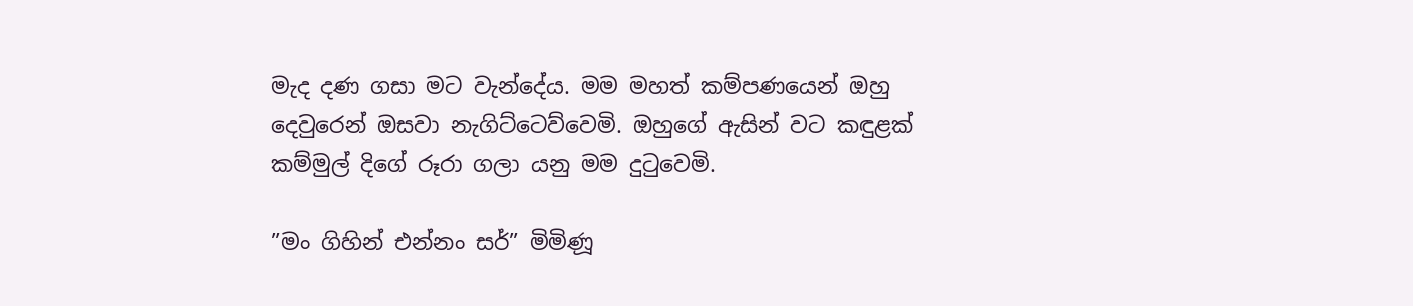මැද දණ ගසා මට වැන්දේය. මම මහත් කම්පණයෙන් ඔහු දෙවුරෙන් ඔසවා නැගිට්ටෙව්වෙමි. ඔහුගේ ඇසින් වට කඳුළක් කම්මුල් දිගේ රූරා ගලා යනු මම දුටුවෙමි.

”මං ගිහින් එන්නං සර්” මිමිණූ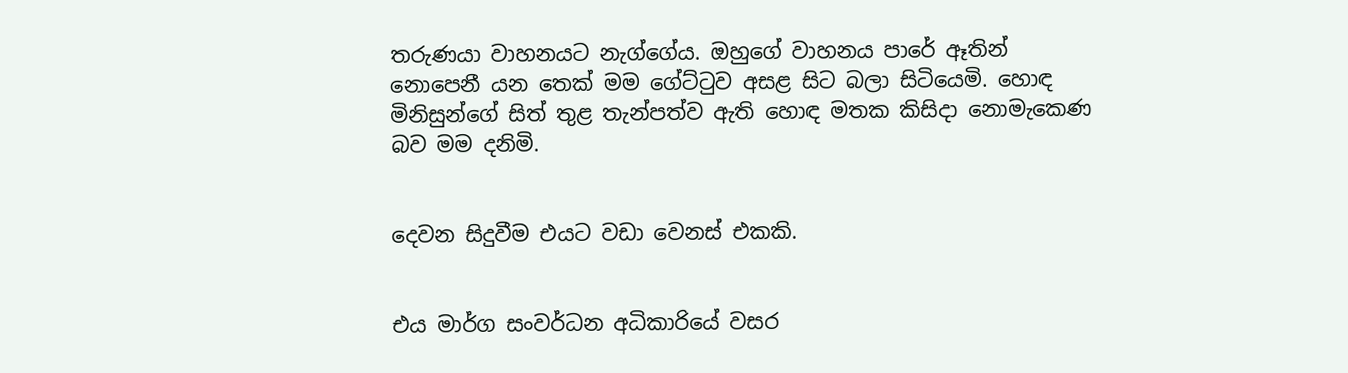තරුණයා වාහනයට නැග්ගේය. ඔහුගේ වාහනය පාරේ ඈතින් නොපෙනී යන තෙක් මම ගේට්ටුව අසළ සිට බලා සිටියෙමි. හොඳ මිනිසුන්ගේ සිත් තුළ තැන්පත්ව ඇති හොඳ මතක කිසිදා නොමැකෙණ බව මම දනිමි.


දෙවන සිදුවීම එයට වඩා වෙනස් එකකි.


එය මාර්ග සංවර්ධන අධිකාරියේ වසර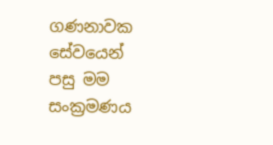ගණනාවක සේවයෙන් පසු මම සංක්‍රමණය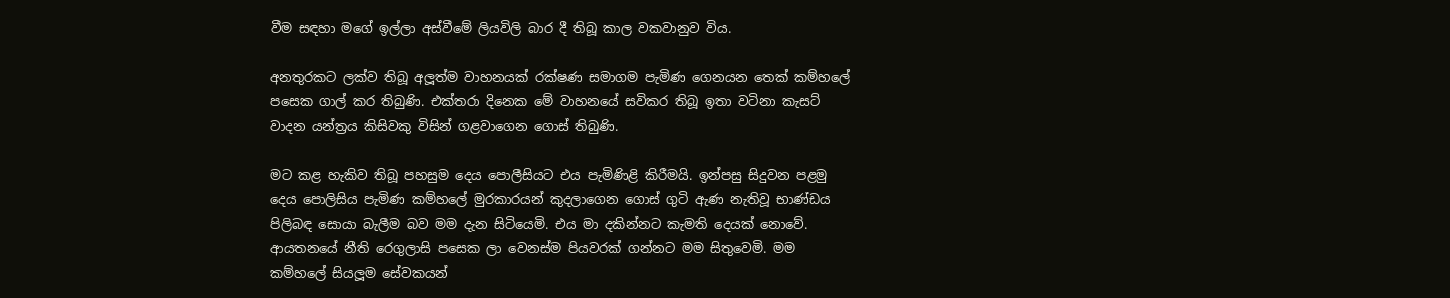වීම සඳහා මගේ ඉල්ලා අස්වීමේ ලියවිලි බාර දී තිබූ කාල වකවානුව විය.

අනතුරකට ලක්ව තිබූ අලූත්ම වාහනයක් රක්ෂණ සමාගම පැමිණ ගෙනයන තෙක් කම්හලේ පසෙක ගාල් කර තිබුණි. එක්තරා දිනෙක මේ වාහනයේ සවිකර තිබූ ඉතා වටිනා කැසට් වාදන යන්ත්‍රය කිසිවකු විසින් ගළවාගෙන ගොස් තිබුණි.

මට කළ හැකිව තිබූ පහසුම දෙය පොලීසියට එය පැමිණිළි කිරීමයි. ඉන්පසු සිදුවන පළමු දෙය පොලිසිය පැමිණ කම්හලේ මුරකාරයන් කුදලාගෙන ගොස් ගුටි ඇණ නැතිවූ භාණ්ඩය පිලිබඳ සොයා බැලීම බව මම දැන සිටියෙමි. එය මා දකින්නට කැමති දෙයක් නොවේ. ආයතනයේ නීති රෙගුලාසි පසෙක ලා වෙනස්ම පියවරක් ගන්නට මම සිතුවෙමි. මම කම්හලේ සියලූම සේවකයන්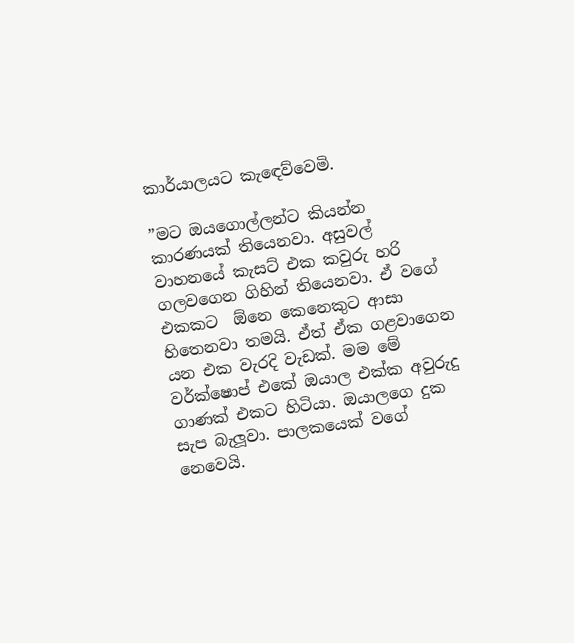කාර්යාලයට කැඳෙව්වෙමි.

”මට ඔයගොල්ලන්ට කියන්න කාරණයක් තියෙනවා. අසුවල් වාහනයේ කැසට් එක කවුරු හරි ගලවගෙන ගිහින් තියෙනවා. ඒ වගේ එකකට  ඕනෙ කෙනෙකුට ආසා හිතෙනවා තමයි. ඒත් ඒක ගළවාගෙන යන එක වැරදි වැඩක්. මම මේ වර්ක්ෂොප් එකේ ඔයාල එක්ක අවුරුදු ගාණක් එකට හිටියා. ඔයාලගෙ දුක සැප බැලූවා. පාලකයෙක් වගේ නෙවෙයි.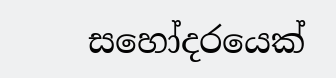සහෝදරයෙක්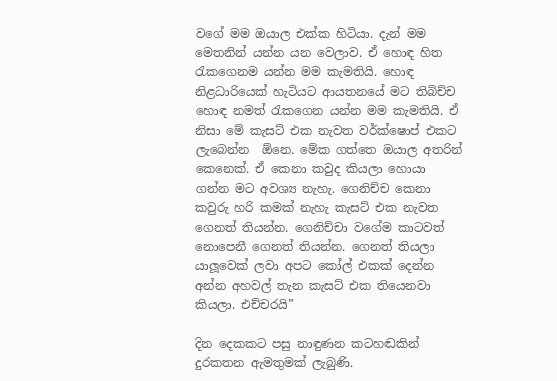වගේ මම ඔයාල එක්ක හිටියා. දැන් මම මෙතනින් යන්න යන වෙලාව. ඒ හොඳ හිත රැකගෙනම යන්න මම කැමතියි. හොඳ නිළධාරියෙක් හැටියට ආයතනයේ මට තිබිච්ච හොඳ නමත් රැකගෙන යන්න මම කැමතියි. ඒ නිසා මේ කැසට් එක නැවත වර්ක්ෂොප් එකට ලැබෙන්න  ඕනෙ. මේක ගත්තෙ ඔයාල අතරින් කෙනෙක්. ඒ කෙනා කවුද කියලා හොයා ගන්න මට අවශ්‍ය නැහැ. ගෙනිච්ච කෙනා කවුරු හරි කමක් නැහැ කැසට් එක නැවත ගෙනත් තියන්න. ගෙනිච්චා වගේම කාටවත් නොපෙනී ගෙනත් තියන්න. ගෙනත් තියලා යාලූවෙක් ලවා අපට කෝල් එකක් දෙන්න අන්න අහවල් තැන කැසට් එක තියෙනවා කියලා. එච්චරයි”

දින දෙකකට පසු නාඳුණන කටහඬකින් දුරකතන ඇමතුමක් ලැබුණි.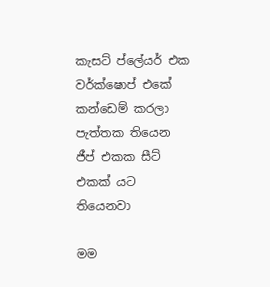කැසට් ප්ලේයර් එක වර්ක්ෂොප් එකේ කන්ඩෙම් කරලා පැත්තක තියෙන ජීප් එකක සීට් එකක් යට තියෙනවා

මම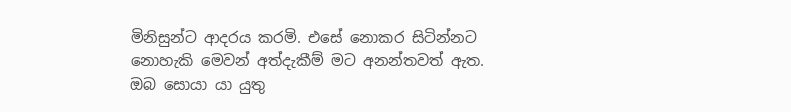මිනිසුන්ට ආදරය කරමි. එසේ නොකර සිටින්නට නොහැකි මෙවන් අත්දැකීම් මට අනන්තවත් ඇත. ඔබ සොයා යා යුතු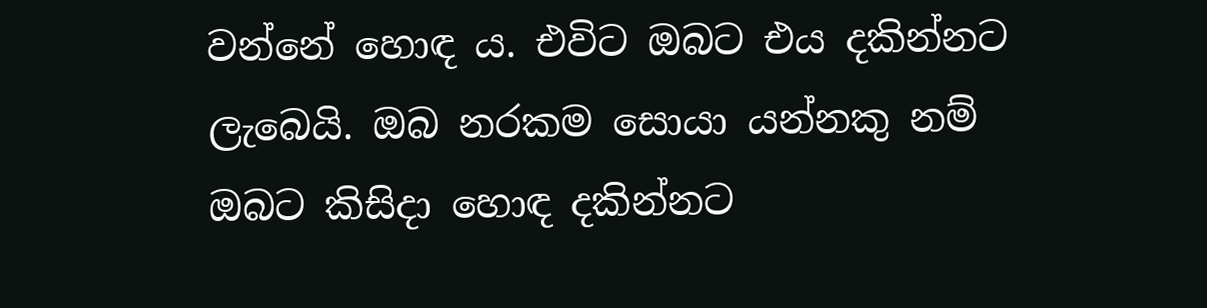වන්නේ හොඳ ය. එවිට ඔබට එය දකින්නට ලැබෙයි. ඔබ නරකම සොයා යන්නකු නම් ඔබට කිසිදා හොඳ දකින්නට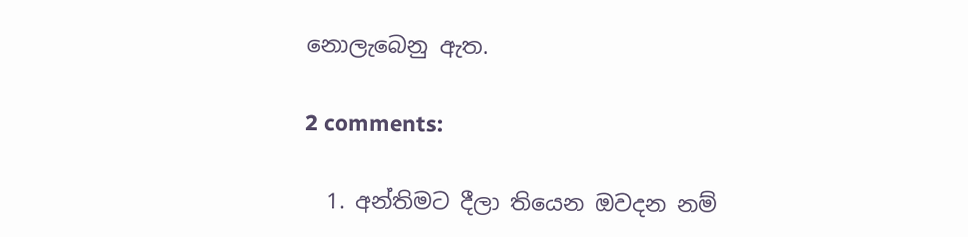නොලැබෙනු ඇත.

2 comments:

  1. අන්තිමට දීලා තියෙන ඔවදන නම්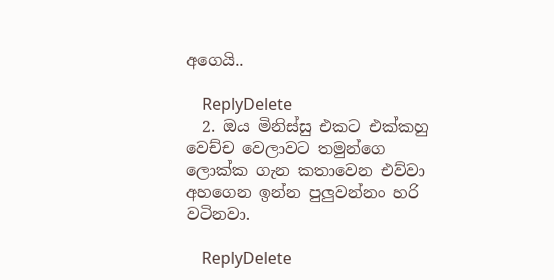අගෙයි..

    ReplyDelete
  2. ඔය මිනිස්සු එකට එක්කහු වෙච්ච වෙලාවට තමුන්ගෙ ලොක්ක ගැන කතාවෙන එව්වා අහගෙන ඉන්න පුලුවන්නං හරි වටිනවා.

    ReplyDelete